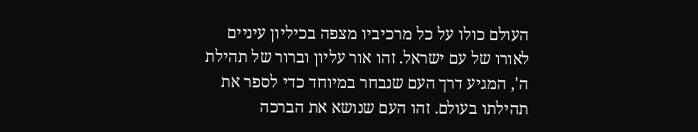העולם כולו על כל מרכיביו מצפה בכיליון עיניים לאורו של עם ישראל. זהו אור עליון וברור של תהילת ה', המגיע דרך העם שנבחר במיוחד כדי לספר את תהילתו בעולם. זהו העם שנושא את הברכה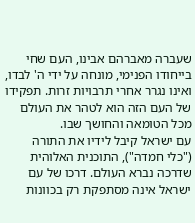שעברה מאברהם אבינו, העם שחי בייחודו הפנימי, מונחה על ידי ה' לבדו, ואינו נגרר אחרי תרבויות זרות. תפקידו של העם הזה הוא לטהר את העולם מכל הטומאה והחושך שבו.
עם ישראל קיבל לידיו את התורה ("כלי חמדה"), התוכנית האלוהית שדרכה נברא העולם. דרכו של עם ישראל אינה מסתפקת רק בכוונות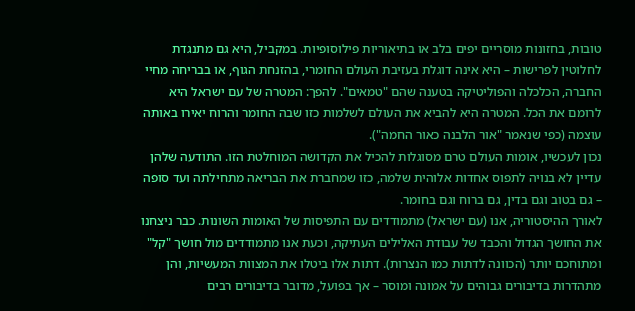טובות, בחזונות מוסריים יפים בלב או בתיאוריות פילוסופיות. במקביל, היא גם מתנגדת לחלוטין לפרישות – היא אינה דוגלת בעזיבת העולם החומרי, בהזנחת הגוף, או בבריחה מחיי החברה, הכלכלה והפוליטיקה בטענה שהם "טמאים". להפך: המטרה של עם ישראל היא לרומם את הכל. המטרה היא להביא את העולם לשלמות כזו שבה החומר והרוח יאירו באותה עוצמה (כפי שנאמר "אור הלבנה כאור החמה").
נכון לעכשיו, אומות העולם טרם מסוגלות להכיל את הקדושה המוחלטת הזו. התודעה שלהן עדיין לא בנויה לתפוס אחדות אלוהית שלמה, כזו שמחברת את הבריאה מתחילתה ועד סופה – גם בטוב וגם בדין, גם ברוח וגם בחומר.
לאורך ההיסטוריה, אנו (עם ישראל) מתמודדים עם התפיסות של האומות השונות. כבר ניצחנו את החושך הגדול והכבד של עבודת האלילים העתיקה, וכעת אנו מתמודדים מול חושך "קל" ומתוחכם יותר (הכוונה לדתות כמו הנצרות). דתות אלו ביטלו את המצוות המעשיות, והן מתהדרות בדיבורים גבוהים על אמונה ומוסר – אך בפועל, מדובר בדיבורים רבים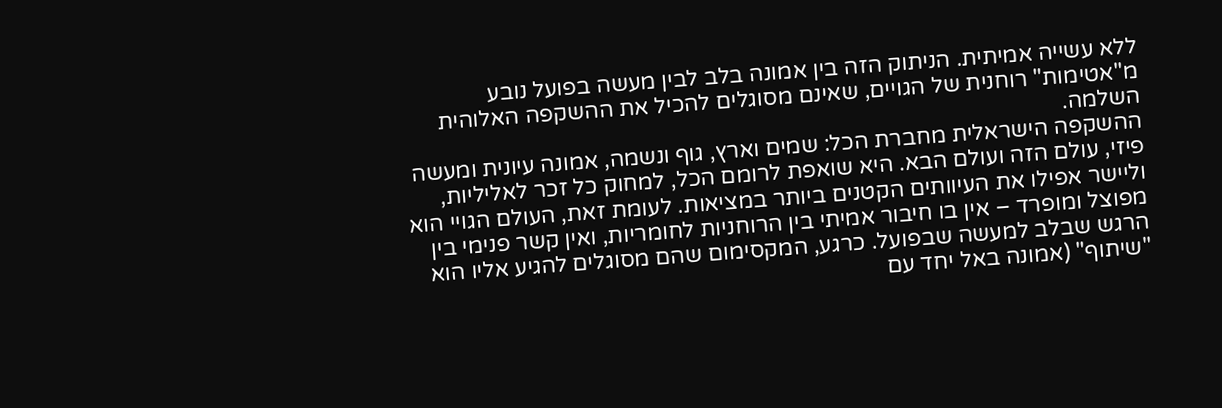ללא עשייה אמיתית. הניתוק הזה בין אמונה בלב לבין מעשה בפועל נובע מ"אטימות" רוחנית של הגויים, שאינם מסוגלים להכיל את ההשקפה האלוהית השלמה.
ההשקפה הישראלית מחברת הכל: שמים וארץ, גוף ונשמה, אמונה עיונית ומעשה פיזי, עולם הזה ועולם הבא. היא שואפת לרומם הכל, למחוק כל זכר לאליליות, וליישר אפילו את העיוותים הקטנים ביותר במציאות. לעומת זאת, העולם הגויי הוא מפוצל ומופרד – אין בו חיבור אמיתי בין הרוחניות לחומריות, ואין קשר פנימי בין הרגש שבלב למעשה שבפועל. כרגע, המקסימום שהם מסוגלים להגיע אליו הוא "שיתוף" (אמונה באל יחד עם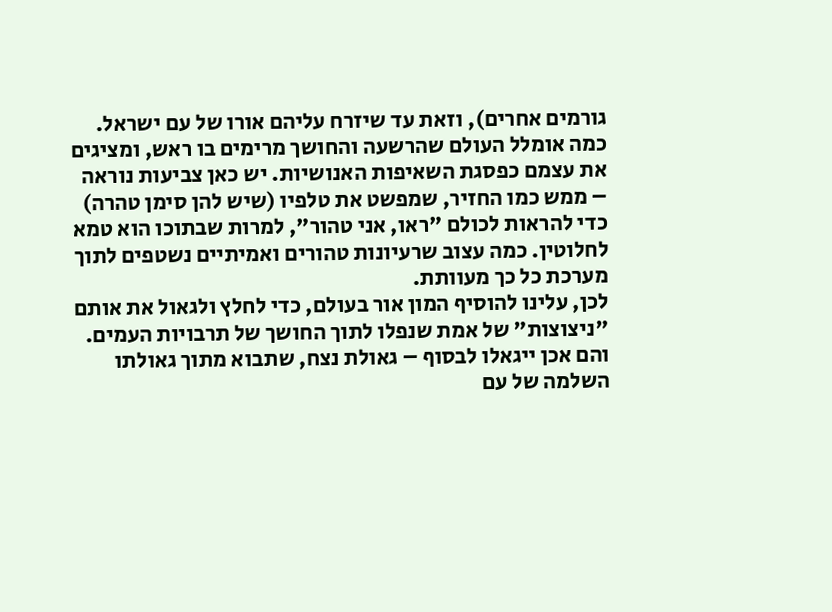גורמים אחרים), וזאת עד שיזרח עליהם אורו של עם ישראל.
כמה אומלל העולם שהרשעה והחושך מרימים בו ראש, ומציגים את עצמם כפסגת השאיפות האנושיות. יש כאן צביעות נוראה – ממש כמו החזיר, שמפשט את טלפיו (שיש להן סימן טהרה) כדי להראות לכולם "ראו, אני טהור", למרות שבתוכו הוא טמא לחלוטין. כמה עצוב שרעיונות טהורים ואמיתיים נשטפים לתוך מערכת כל כך מעוותת.
לכן, עלינו להוסיף המון אור בעולם, כדי לחלץ ולגאול את אותם "ניצוצות" של אמת שנפלו לתוך החושך של תרבויות העמים. והם אכן ייגאלו לבסוף – גאולת נצח, שתבוא מתוך גאולתו השלמה של עם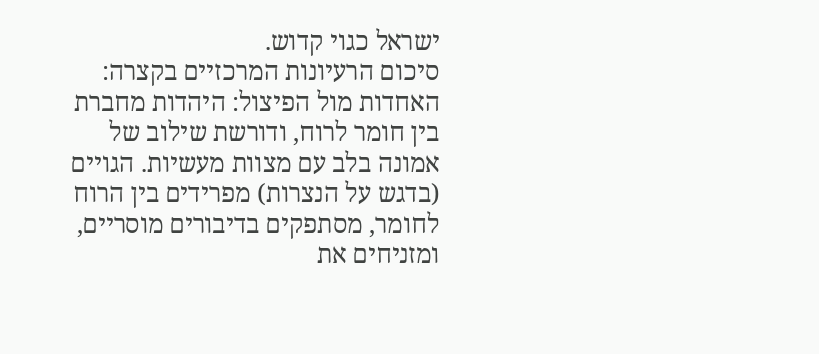ישראל כגוי קדוש.
סיכום הרעיונות המרכזיים בקצרה:
האחדות מול הפיצול: היהדות מחברת בין חומר לרוח, ודורשת שילוב של אמונה בלב עם מצוות מעשיות. הגויים (בדגש על הנצרות) מפרידים בין הרוח לחומר, מסתפקים בדיבורים מוסריים, ומזניחים את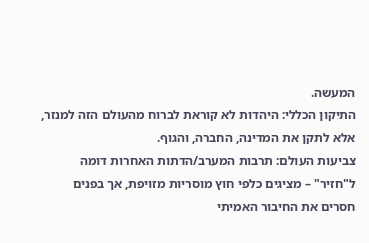המעשה.
התיקון הכללי: היהדות לא קוראת לברוח מהעולם הזה למנזר, אלא לתקן את המדינה, החברה, והגוף.
צביעות העולם: תרבות המערב/הדתות האחרות דומה ל"חזיר" – מציגים כלפי חוץ מוסריות מזויפת, אך בפנים חסרים את החיבור האמיתי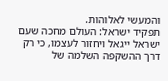והמעשי לאלוהות.
תפקיד ישראל: העולם מחכה שעם ישראל ייגאל ויחזור לעצמו, כי רק דרך ההשקפה השלמה של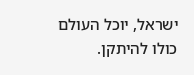ישראל, יוכל העולם כולו להיתקן.